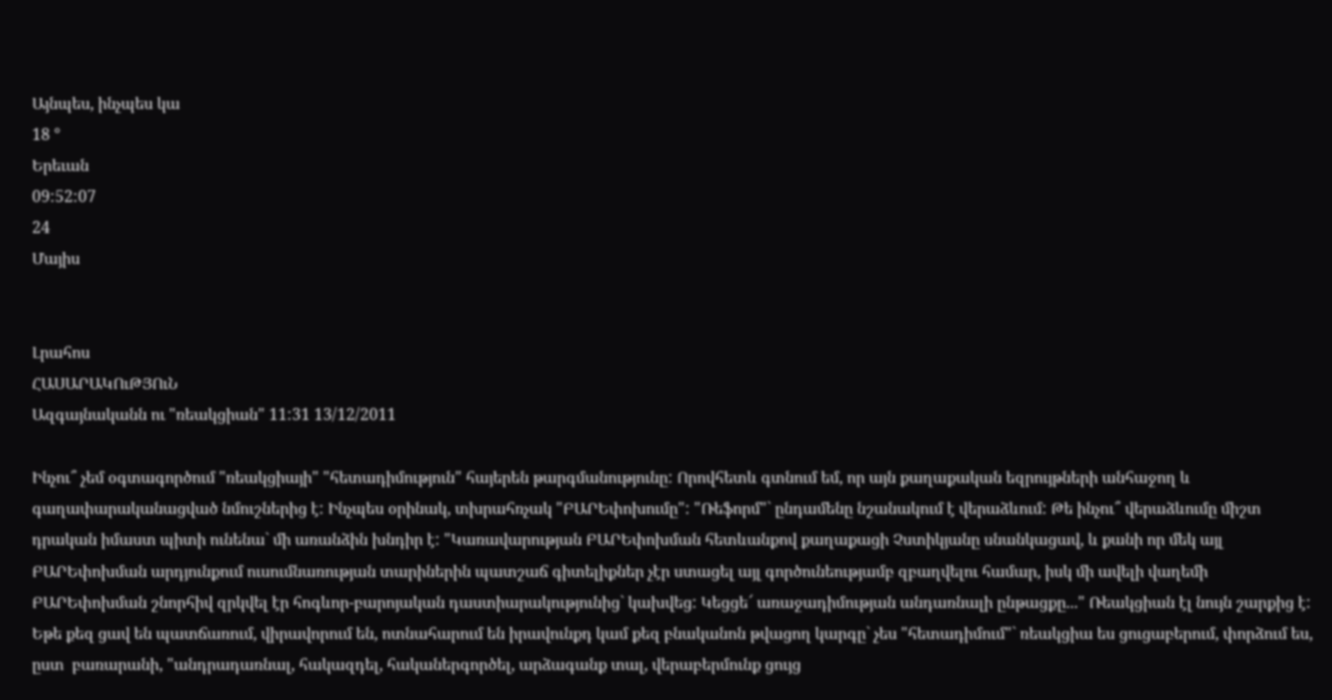Այնպես, ինչպես կա
18 °
Երեւան
09:52:07
24
Մայիս


Լրահոս
ՀԱՍԱՐԱԿՈւԹՅՈւՆ
Ազգայնականն ու "ռեակցիան" 11:31 13/12/2011

Ինչու՞ չեմ օգտագործում "ռեակցիայի" "հետադիմություն" հայերեն թարգմանությունը: Որովհետև գտնում եմ, որ այն քաղաքական եզրույթների անհաջող և գաղափարականացված նմուշներից է: Ինչպես օրինակ, տխրահռչակ "ԲԱՐԵփոխումը": "Ռեֆորմ"` ընդամենը նշանակում է վերաձևում: Թե ինչու՞ վերաձևումը միշտ դրական իմաստ պիտի ունենա` մի առանձին խնդիր է: "Կառավարության ԲԱՐԵփոխման հետևանքով քաղաքացի Չստիկյանը սնանկացավ, և քանի որ մեկ այլ ԲԱՐԵփոխման արդյունքում ուսումնառության տարիներին պատշաճ գիտելիքներ չէր ստացել այլ գործունեությամբ զբաղվելու համար, իսկ մի ավելի վաղեմի ԲԱՐԵփոխման շնորհիվ զրկվել էր հոգևոր-բարոյական դաստիարակությունից` կախվեց: Կեցցե՜ առաջադիմության անդառնալի ընթացքը..." Ռեակցիան էլ նույն շարքից է: Եթե քեզ ցավ են պատճառում, վիրավորում են, ոտնահարում են իրավունքդ կամ քեզ բնականոն թվացող կարգը` չես "հետադիմում"` ռեակցիա ես ցուցաբերում, փորձում ես, ըստ  բառարանի, "անդրադառնալ, հակազդել, հականերգործել, արձագանք տալ, վերաբերմունք ցույց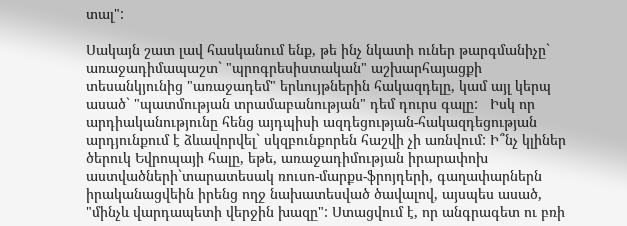տալ":

Սակայն շատ լավ հասկանում ենք, թե ինչ նկատի ուներ թարգմանիչը` առաջադիմապաշտ` "պրոգրեսիստական" աշխարհայացքի տեսանկյունից "առաջադեմ" երևույթներին հակազդելը, կամ այլ կերպ ասած` "պատմության տրամաբանության" դեմ դուրս գալը:   Իսկ որ արդիականությունը հենց այդպիսի ազդեցության-հակազդեցության արդյունքում է ձևավորվել` սկզբունքորեն հաշվի չի առնվում: Ի՞նչ կլիներ ծերուկ Եվրոպայի հալը, եթե, առաջադիմության իրարափոխ աստվածների`տարատեսակ ռուսո-մարքս-ֆրոյդերի, գաղափարներն իրականացվեին իրենց ողջ նախատեսված ծավալով, այսպես ասած, "մինչև վարդապետի վերջին խազը": Ստացվում է, որ անգրագետ ու բռի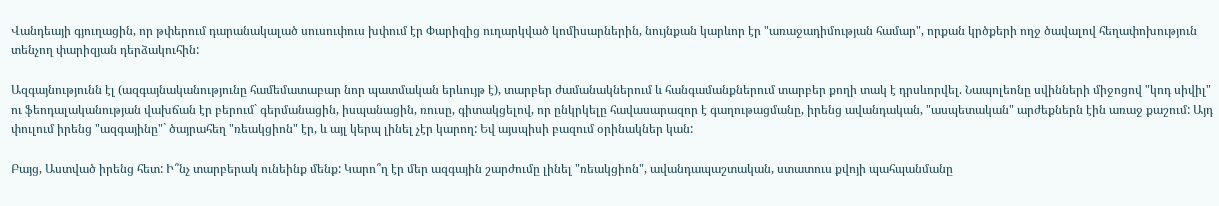Վանդեայի գյուղացին, որ թփերում դարանակալած սուսուփուս խփում էր Փարիզից ուղարկված կոմիսարներին, նույնքան կարևոր էր "առաջադիմության համար", որքան կրծքերի ողջ ծավալով հեղափոխություն տենչող փարիզյան դերձակուհին:

Ազգայնությունն էլ (ազգայնականությունը համեմատաբար նոր պատմական երևույթ է), տարբեր ժամանակներում և հանգամանքներում տարբեր քողի տակ է դրսևորվել. Նապոլեոնը սվինների միջոցով "կոդ սիվիլ" ու ֆեոդալականության վախճան էր բերում` գերմանացին, իսպանացին, ռուսը, գիտակցելով, որ ընկրկելը հավասարազոր է գաղութացմանը, իրենց ավանդական, "ասպետական" արժեքներն էին առաջ քաշում: Այդ փուլում իրենց "ազգայինը"` ծայրահեղ "ռեակցիոն" էր, և այլ կերպ լինել չէր կարող: Եվ այսպիսի բազում օրինակներ կան:

Բայց, Աստված իրենց հետ: Ի՞նչ տարբերակ ունեինք մենք: Կարո՞ղ էր մեր ազգային շարժումը լինել "ռեակցիոն", ավանդապաշտական, ստատուս քվոյի պահպանմանը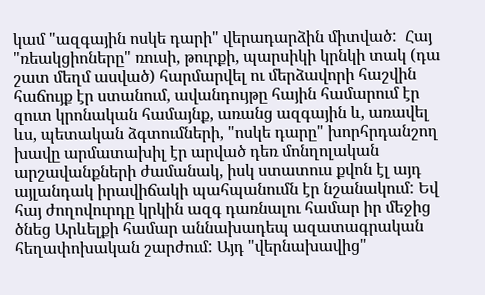կամ "ազգային ոսկե դարի" վերադարձին միտված:  Հայ "ռեակցիոները" ռուսի, թուրքի, պարսիկի կրնկի տակ (դա շատ մեղմ ասված) հարմարվել ու մերձավորի հաշվին հաճույք էր ստանում, ավանդույթը հային համարում էր զուտ կրոնական համայնք, առանց ազգային և, առավել ևս, պետական ձգտումների, "ոսկե դարը" խորհրդանշող խավը արմատախիլ էր արված դեռ մոնղոլական արշավանքների ժամանակ, իսկ ստատուս քվոն էլ այդ այլանդակ իրավիճակի պահպանումն էր նշանակում: Եվ հայ ժողովուրդը կրկին ազգ դառնալու համար իր մեջից ծնեց Արևելքի համար աննախադեպ ազատագրական հեղափոխական շարժում: Այդ "վերնախավից"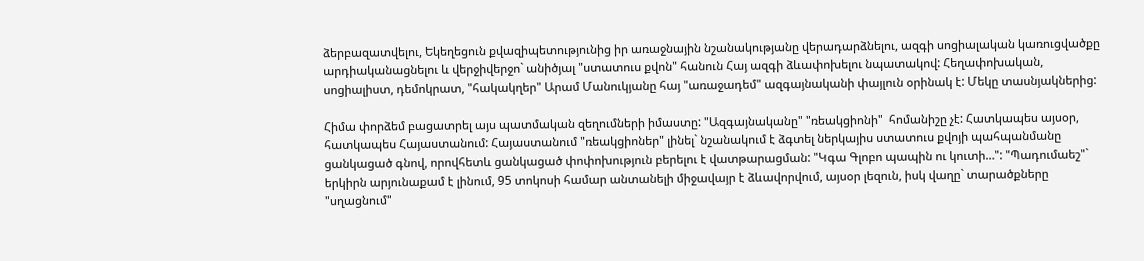ձերբազատվելու, Եկեղեցուն քվազիպետությունից իր առաջնային նշանակությանը վերադարձնելու, ազգի սոցիալական կառուցվածքը արդիականացնելու և վերջիվերջո` անիծյալ "ստատուս քվոն" հանուն Հայ ազգի ձևափոխելու նպատակով: Հեղափոխական, սոցիալիստ, դեմոկրատ, "հակակղեր" Արամ Մանուկյանը հայ "առաջադեմ" ազգայնականի փայլուն օրինակ է: Մեկը տասնյակներից:

Հիմա փորձեմ բացատրել այս պատմական զեղումների իմաստը: "Ազգայնականը" "ռեակցիոնի"  հոմանիշը չէ: Հատկապես այսօր, հատկապես Հայաստանում: Հայաստանում "ռեակցիոներ" լինել` նշանակում է ձգտել ներկայիս ստատուս քվոյի պահպանմանը ցանկացած գնով, որովհետև ցանկացած փոփոխություն բերելու է վատթարացման: "Կգա Գլոբո պապին ու կուտի…": "Պադումաեշ"` երկիրն արյունաքամ է լինում, 95 տոկոսի համար անտանելի միջավայր է ձևավորվում, այսօր լեզուն, իսկ վաղը` տարածքները "սղացնում"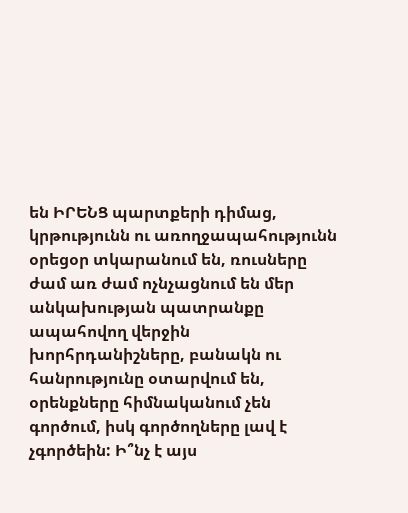են ԻՐԵՆՑ պարտքերի դիմաց, կրթությունն ու առողջապահությունն օրեցօր տկարանում են, ռուսները ժամ առ ժամ ոչնչացնում են մեր անկախության պատրանքը ապահովող վերջին խորհրդանիշները, բանակն ու հանրությունը օտարվում են, օրենքները հիմնականում չեն գործում, իսկ գործողները լավ է չգործեին: Ի՞նչ է այս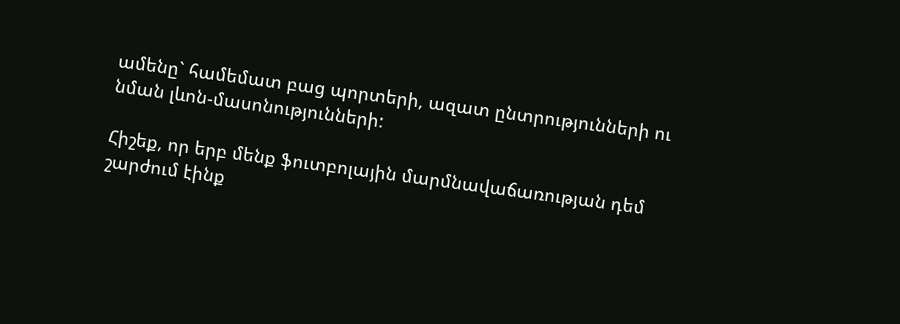ամենը` համեմատ բաց պորտերի, ազատ ընտրությունների ու նման լևոն-մասոնությունների:

Հիշեք, որ երբ մենք ֆուտբոլային մարմնավաճառության դեմ շարժում էինք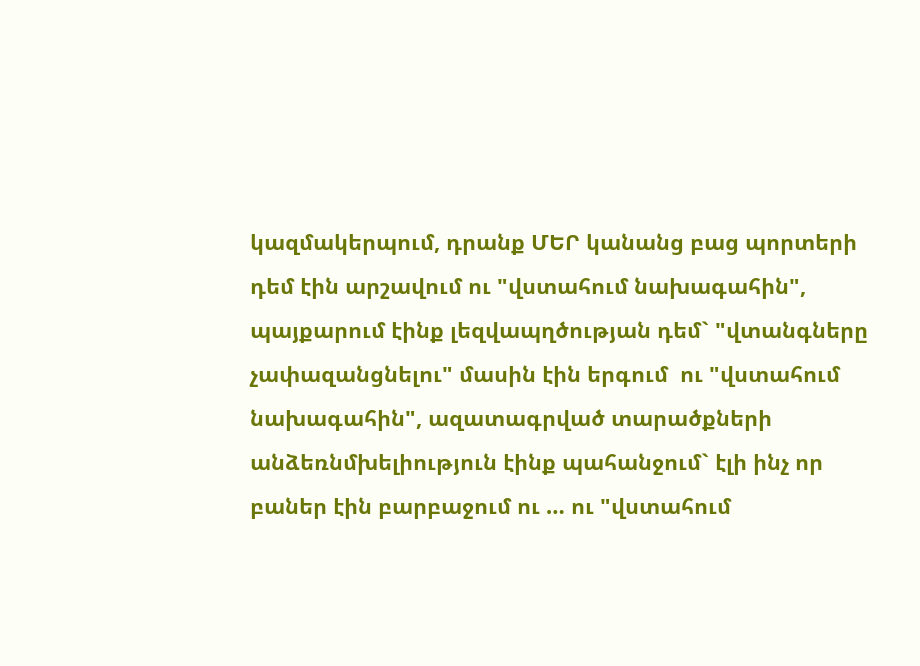կազմակերպում, դրանք ՄԵՐ կանանց բաց պորտերի դեմ էին արշավում ու "վստահում նախագահին", պայքարում էինք լեզվապղծության դեմ` "վտանգները չափազանցնելու" մասին էին երգում  ու "վստահում նախագահին", ազատագրված տարածքների անձեռնմխելիություն էինք պահանջում` էլի ինչ որ բաներ էին բարբաջում ու … ու "վստահում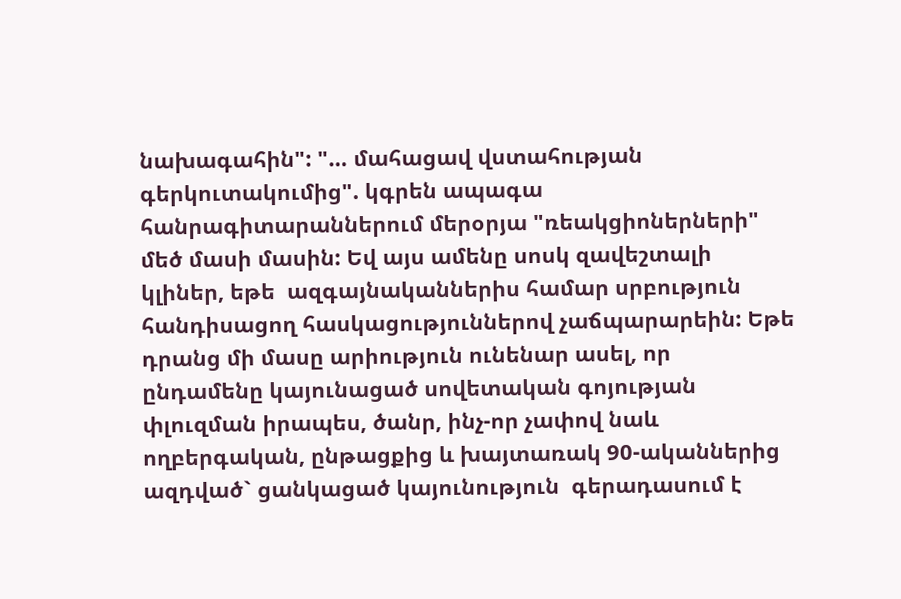նախագահին": "… մահացավ վստահության գերկուտակումից". կգրեն ապագա հանրագիտարաններում մերօրյա "ռեակցիոներների" մեծ մասի մասին: Եվ այս ամենը սոսկ զավեշտալի կլիներ, եթե  ազգայնականներիս համար սրբություն հանդիսացող հասկացություններով չաճպարարեին: Եթե դրանց մի մասը արիություն ունենար ասել, որ ընդամենը կայունացած սովետական գոյության փլուզման իրապես, ծանր, ինչ-որ չափով նաև ողբերգական, ընթացքից և խայտառակ 90-ականներից ազդված` ցանկացած կայունություն  գերադասում է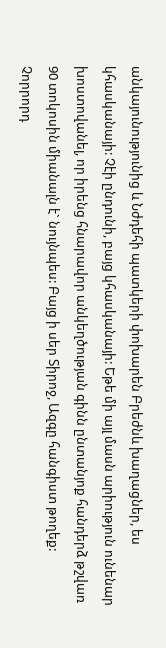անկայունությունից և Նժդեհի պատկերի փոխարեն Բրեժնև խաղացներ, ես կհասկանայի: Չէի ընդունի, բայց կհասկանայի: Եթե մի այլ մասն արիություն ունենար խոստովանել, որ իրենց հնարավոր անկեղծության գինն ընտանյոք հանդերձ թշվառ 90 տոկոսին միանալն է` նույնպես: Բայց ի սեր Տիրոջ, Ազգը հանգիստ թողեք: Չորրորդ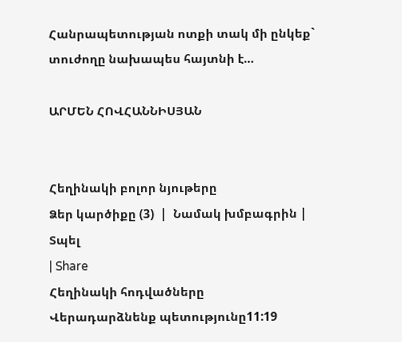Հանրապետության ոտքի տակ մի ընկեք` տուժողը նախապես հայտնի է…

ԱՐՄԵՆ ՀՈՎՀԱՆՆԻՍՅԱՆ


Հեղինակի բոլոր նյութերը
Ձեր կարծիքը (3)  |  Նամակ խմբագրին |  Տպել
| Share
Հեղինակի հոդվածները
Վերադարձնենք պետությունը11:19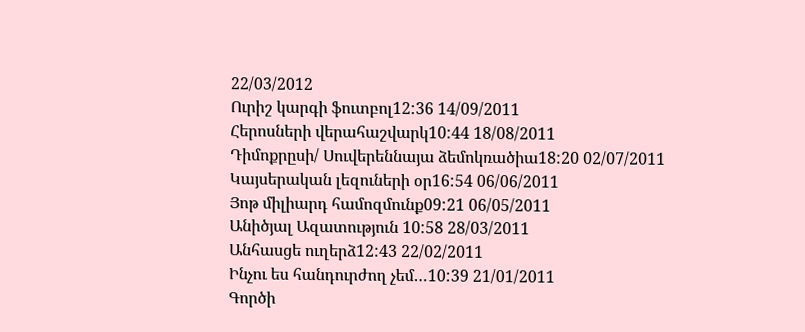22/03/2012
Ուրիշ կարգի ֆուտբոլ12:36 14/09/2011
Հերոսների վերահաշվարկ10:44 18/08/2011
Դիմոքրըսի/ Սուվերեննայա ձեմոկռածիա18:20 02/07/2011
Կայսերական լեզուների օր16:54 06/06/2011
Յոթ միլիարդ համոզմունք09:21 06/05/2011
Անիծյալ Ազատություն 10:58 28/03/2011
Անհասցե ուղերձ12:43 22/02/2011
Ինչու ես հանդուրժող չեմ…10:39 21/01/2011
Գործի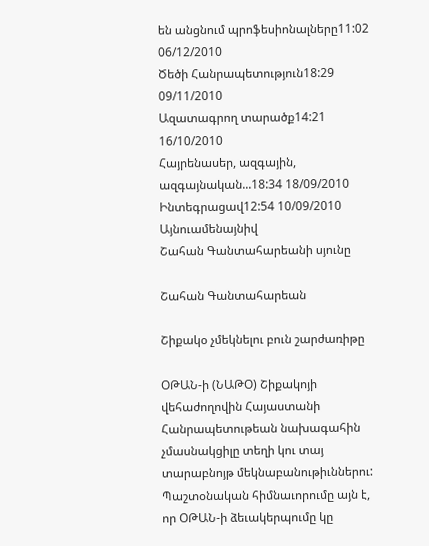են անցնում պրոֆեսիոնալները11:02 06/12/2010
Ծեծի Հանրապետություն18:29 09/11/2010
Ազատագրող տարածք14:21 16/10/2010
Հայրենասեր, ազգային, ազգայնական...18:34 18/09/2010
Ինտեգրացավ12:54 10/09/2010
Այնուամենայնիվ
Շահան Գանտահարեանի սյունը

Շահան Գանտահարեան

Շիքակօ չմեկնելու բուն շարժառիթը

ՕԹԱՆ-ի (ՆԱԹՕ) Շիքակոյի վեհաժողովին Հայաստանի Հանրապետութեան նախագահին չմասնակցիլը տեղի կու տայ տարաբնոյթ մեկնաբանութիւններու: Պաշտօնական հիմնաւորումը այն է, որ ՕԹԱՆ-ի ձեւակերպումը կը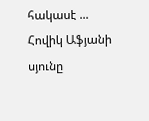հակասէ ...
Հովիկ Աֆյանի սյունը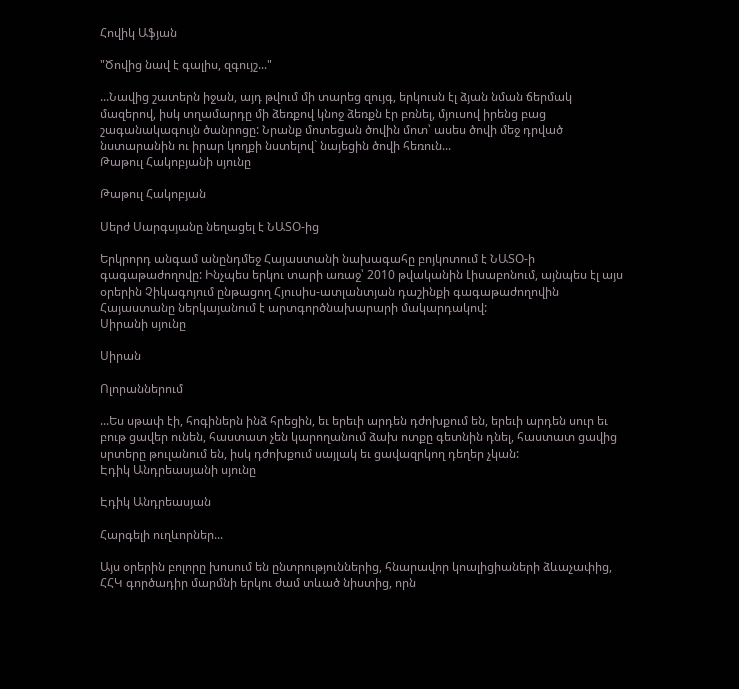Հովիկ Աֆյան

"Ծովից նավ է գալիս, զգույշ..."

...Նավից շատերն իջան, այդ թվում մի տարեց զույգ, երկուսն էլ ձյան նման ճերմակ մազերով, իսկ տղամարդը մի ձեռքով կնոջ ձեռքն էր բռնել, մյուսով իրենց բաց շագանակագույն ծանրոցը: Նրանք մոտեցան ծովին մոտ՝ ասես ծովի մեջ դրված նստարանին ու իրար կողքի նստելով` նայեցին ծովի հեռուն...
Թաթուլ Հակոբյանի սյունը

Թաթուլ Հակոբյան

Սերժ Սարգսյանը նեղացել է ՆԱՏՕ-ից

Երկրորդ անգամ անընդմեջ Հայաստանի նախագահը բոյկոտում է ՆԱՏՕ-ի գագաթաժողովը: Ինչպես երկու տարի առաջ՝ 2010 թվականին Լիսաբոնում, այնպես էլ այս օրերին Չիկագոյում ընթացող Հյուսիս-ատլանտյան դաշինքի գագաթաժողովին Հայաստանը ներկայանում է արտգործնախարարի մակարդակով:
Սիրանի սյունը

Սիրան

Ոլորաններում

...Ես սթափ էի, հոգիներն ինձ հրեցին, եւ երեւի արդեն դժոխքում են, երեւի արդեն սուր եւ բութ ցավեր ունեն, հաստատ չեն կարողանում ձախ ոտքը գետնին դնել, հաստատ ցավից սրտերը թուլանում են, իսկ դժոխքում սայլակ եւ ցավազրկող դեղեր չկան:
Էդիկ Անդրեասյանի սյունը

Էդիկ Անդրեասյան

Հարգելի ուղևորներ...

Այս օրերին բոլորը խոսում են ընտրություններից, հնարավոր կոալիցիաների ձևաչափից, ՀՀԿ գործադիր մարմնի երկու ժամ տևած նիստից, որն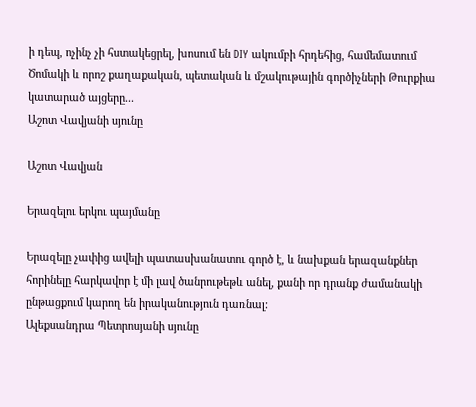ի դեպ, ոչինչ չի հստակեցրել, խոսում են DIY ակումբի հրդեհից, համեմատում Ծոմակի և որոշ քաղաքական, պետական և մշակութային գործիչների Թուրքիա կատարած այցերը...
Աշոտ Վավյանի սյունը

Աշոտ Վավյան

Երազելու երկու պայմանը

Երազելը չափից ավելի պատասխանատու գործ է, և նախքան երազանքներ հորինելը հարկավոր է մի լավ ծանրութեթև անել, քանի որ դրանք ժամանակի ընթացքում կարող են իրականություն դառնալ:
Ալեքսանդրա Պետրոսյանի սյունը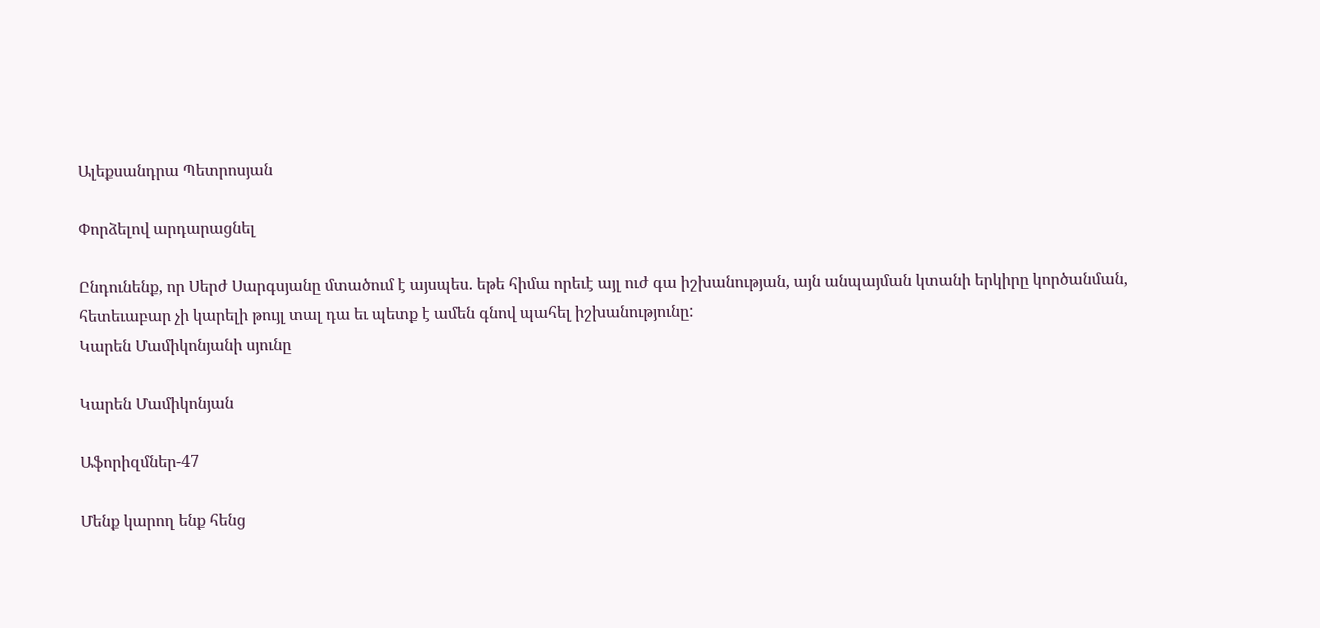Ալեքսանդրա Պետրոսյան

Փորձելով արդարացնել

Ընդունենք, որ Սերժ Սարգսյանը մտածում է այսպես. եթե հիմա որեւէ այլ ուժ գա իշխանության, այն անպայման կտանի երկիրը կործանման, հետեւաբար չի կարելի թույլ տալ դա եւ պետք է ամեն գնով պահել իշխանությունը:
Կարեն Մամիկոնյանի սյունը

Կարեն Մամիկոնյան

Աֆորիզմներ-47

Մենք կարող ենք հենց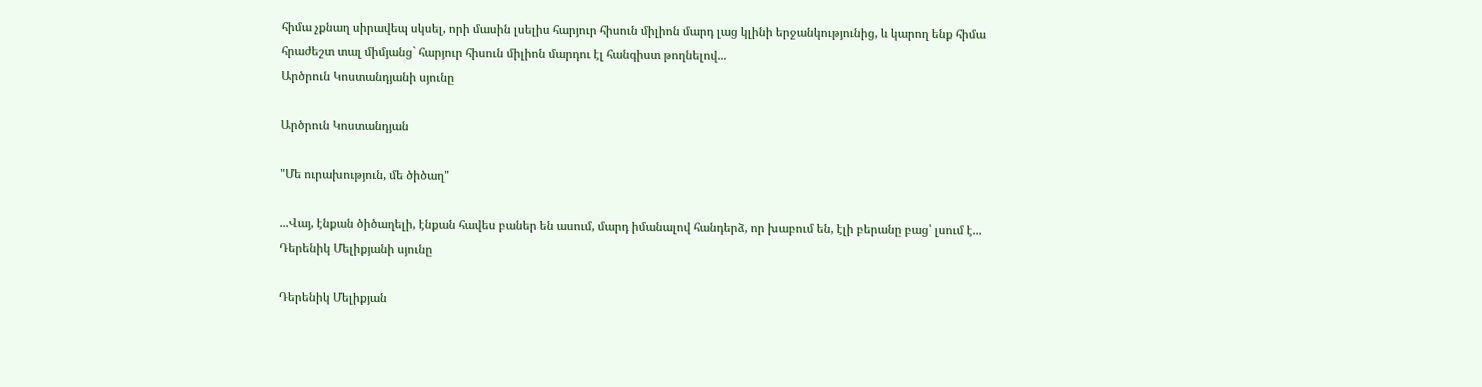հիմա չքնաղ սիրավեպ սկսել, որի մասին լսելիս հարյուր հիսուն միլիոն մարդ լաց կլինի երջանկությունից, և կարող ենք հիմա հրաժեշտ տալ միմյանց` հարյուր հիսուն միլիոն մարդու էլ հանգիստ թողնելով...
Արծրուն Կոստանդյանի սյունը

Արծրուն Կոստանդյան

"Մե ուրախություն, մե ծիծաղ"

...Վայ, էնքան ծիծաղելի, էնքան հավես բաներ են ասում, մարդ իմանալով հանդերձ, որ խաբում են, էլի բերանը բաց՝ լսում է...
Դերենիկ Մելիքյանի սյունը

Դերենիկ Մելիքյան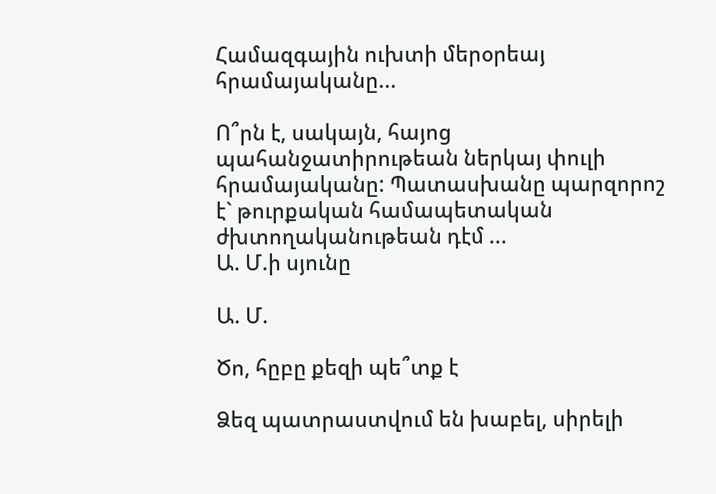Համազգային ուխտի մերօրեայ հրամայականը...

Ո՞րն է, սակայն, հայոց պահանջատիրութեան ներկայ փուլի հրամայականը: Պատասխանը պարզորոշ է` թուրքական համապետական ժխտողականութեան դէմ ...
Ա. Մ.ի սյունը

Ա. Մ.

Ծո, հըբը քեզի պե՞տք է

Ձեզ պատրաստվում են խաբել, սիրելի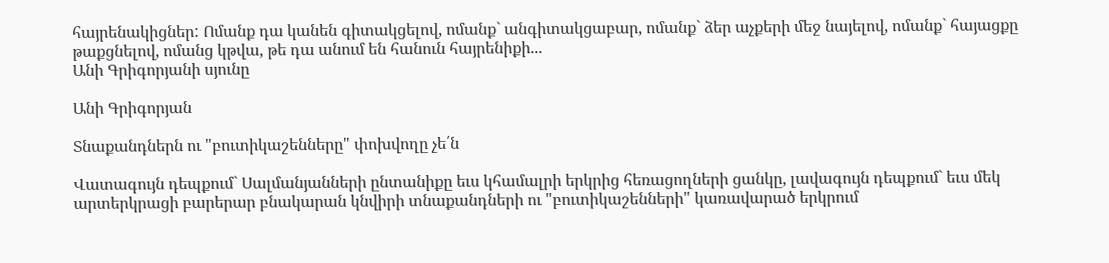հայրենակիցներ: Ոմանք դա կանեն գիտակցելով, ոմանք` անգիտակցաբար, ոմանք` ձեր աչքերի մեջ նայելով, ոմանք` հայացքը թաքցնելով, ոմանց կթվա, թե դա անում են հանուն հայրենիքի...
Անի Գրիգորյանի սյունը

Անի Գրիգորյան

Տնաքանդներն ու "բուտիկաշենները" փոխվողը չե՛ն

Վատագույն դեպքում` Սալմանյանների ընտանիքը եւս կհամալրի երկրից հեռացողների ցանկը, լավագույն դեպքում` եւս մեկ արտերկրացի բարերար բնակարան կնվիրի տնաքանդների ու "բուտիկաշենների" կառավարած երկրում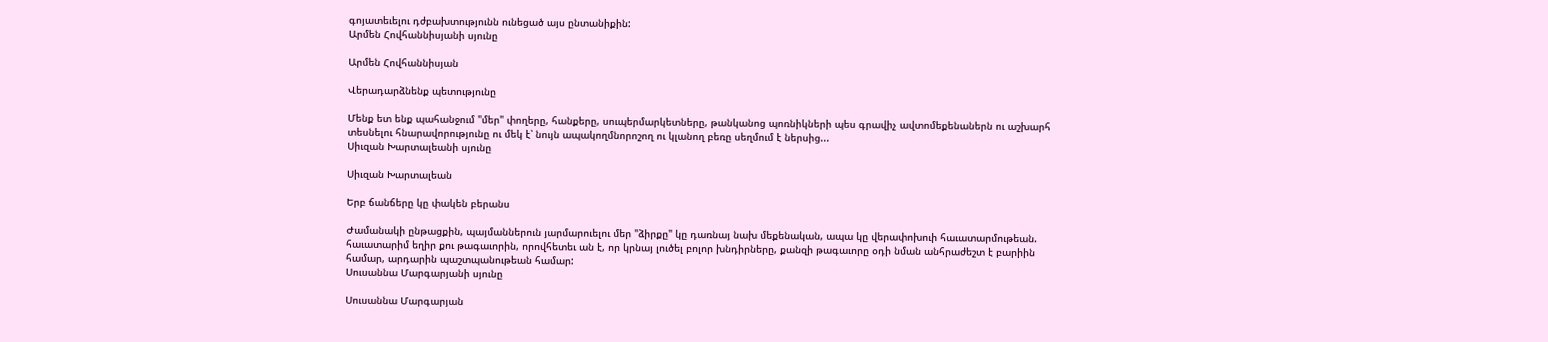գոյատեւելու դժբախտությունն ունեցած այս ընտանիքին:
Արմեն Հովհաննիսյանի սյունը

Արմեն Հովհաննիսյան

Վերադարձնենք պետությունը

Մենք ետ ենք պահանջում "մեր" փողերը, հանքերը, սուպերմարկետները, թանկանոց պոռնիկների պես գրավիչ ավտոմեքենաներն ու աշխարհ տեսնելու հնարավորությունը ու մեկ է՝ նույն ապակողմնորոշող ու կլանող բեռը սեղմում է ներսից...
Սիւզան Խարտալեանի սյունը

Սիւզան Խարտալեան

Երբ ճանճերը կը փակեն բերանս

Ժամանակի ընթացքին, պայմաններուն յարմարուելու մեր "ձիրքը" կը դառնայ նախ մեքենական, ապա կը վերափոխուի հաւատարմութեան. հաւատարիմ եղիր քու թագաւորին, որովհետեւ ան է, որ կրնայ լուծել բոլոր խնդիրները, քանզի թագաւորը օդի նման անհրաժեշտ է բարիին համար, արդարին պաշտպանութեան համար:
Սուսաննա Մարգարյանի սյունը

Սուսաննա Մարգարյան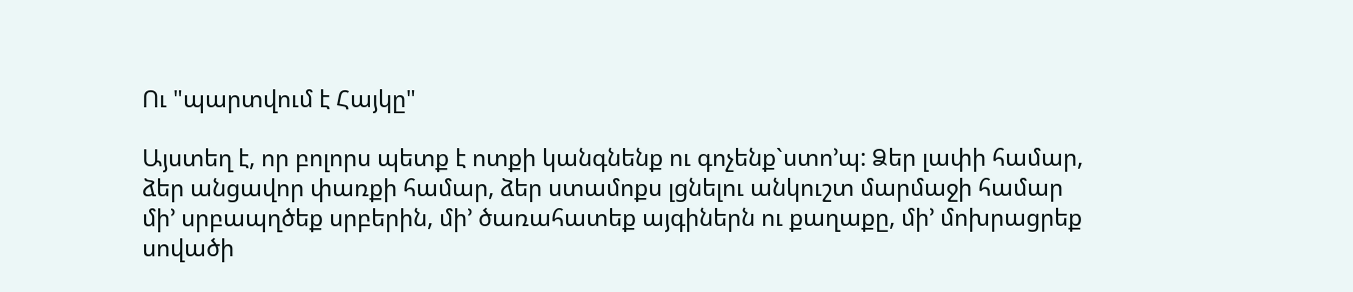Ու "պարտվում է Հայկը"

Այստեղ է, որ բոլորս պետք է ոտքի կանգնենք ու գոչենք`ստո’պ: Ձեր լափի համար, ձեր անցավոր փառքի համար, ձեր ստամոքս լցնելու անկուշտ մարմաջի համար մի’ սրբապղծեք սրբերին, մի’ ծառահատեք այգիներն ու քաղաքը, մի’ մոխրացրեք սովածի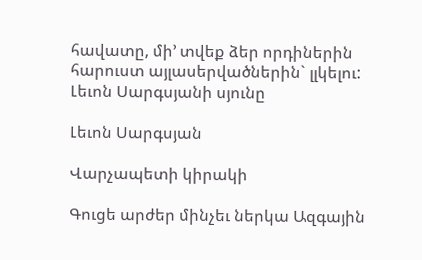հավատը, մի’ տվեք ձեր որդիներին հարուստ այլասերվածներին` լլկելու:
Լեւոն Սարգսյանի սյունը

Լեւոն Սարգսյան

Վարչապետի կիրակի

Գուցե արժեր մինչեւ ներկա Ազգային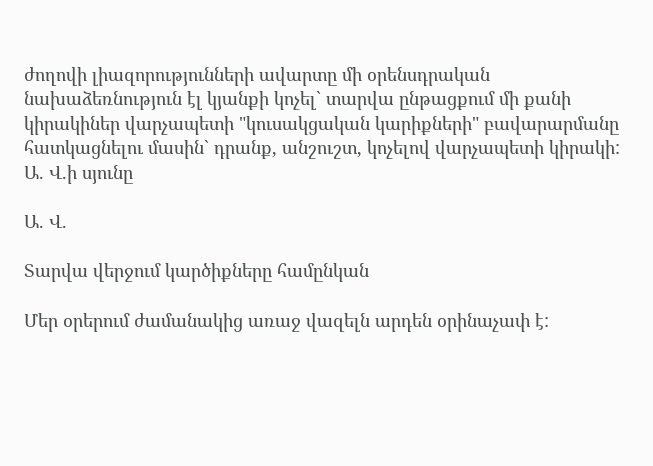ժողովի լիազորությունների ավարտը մի օրենսդրական նախաձեռնություն էլ կյանքի կոչել` տարվա ընթացքում մի քանի կիրակիներ վարչապետի "կուսակցական կարիքների" բավարարմանը հատկացնելու մասին` դրանք, անշուշտ, կոչելով վարչապետի կիրակի:
Ա. Վ.ի սյունը

Ա. Վ.

Տարվա վերջում կարծիքները համընկան

Մեր օրերում ժամանակից առաջ վազելն արդեն օրինաչափ է: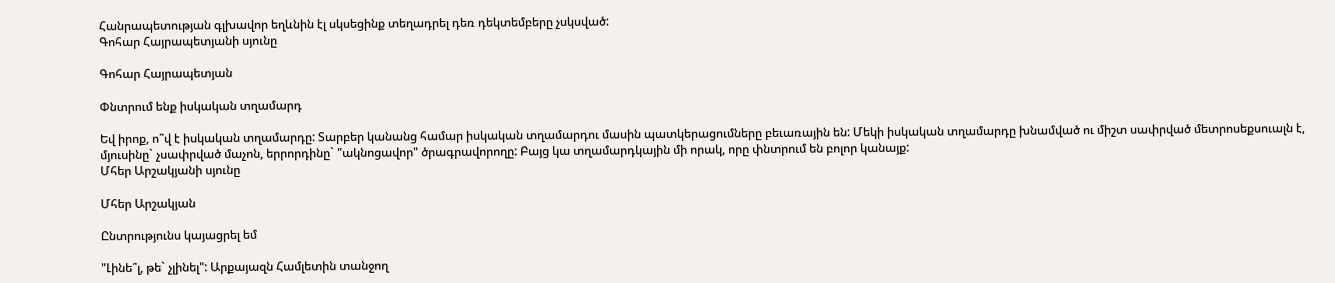Հանրապետության գլխավոր եղևնին էլ սկսեցինք տեղադրել դեռ դեկտեմբերը չսկսված:
Գոհար Հայրապետյանի սյունը

Գոհար Հայրապետյան

Փնտրում ենք իսկական տղամարդ

Եվ իրոք, ո՞վ է իսկական տղամարդը: Տարբեր կանանց համար իսկական տղամարդու մասին պատկերացումները բեւառային են: Մեկի իսկական տղամարդը խնամված ու միշտ սափրված մետրոսեքսուալն է, մյուսինը` չսափրված մաչոն, երրորդինը` "ակնոցավոր" ծրագրավորողը: Բայց կա տղամարդկային մի որակ, որը փնտրում են բոլոր կանայք:
Մհեր Արշակյանի սյունը

Մհեր Արշակյան

Ընտրությունս կայացրել եմ

"Լինե՞լ, թե` չլինել": Արքայազն Համլետին տանջող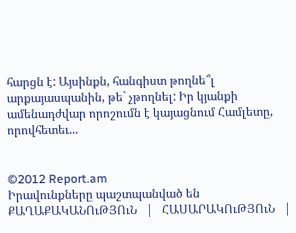հարցն է: Այսինքն, հանգիստ թողնե՞լ արքայասպանին, թե` չթողնել: Իր կյանքի ամենադժվար որոշումն է կայացնում Համլետը, որովհետեւ...


©2012 Report.am
Իրավունքները պաշտպանված են
ՔԱՂԱՔԱԿԱՆՈւԹՅՈւՆ   |   ՀԱՍԱՐԱԿՈւԹՅՈւՆ   |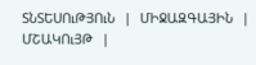ՏՆՏԵՍՈւԹՅՈւՆ   |   ՄԻՋԱԶԳԱՅԻՆ   |   ՄՇԱԿՈւՅԹ   |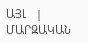ԱՅԼ   |   ՄԱՐԶԱԿԱՆ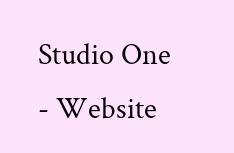Studio One - Website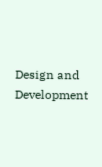Design and Development